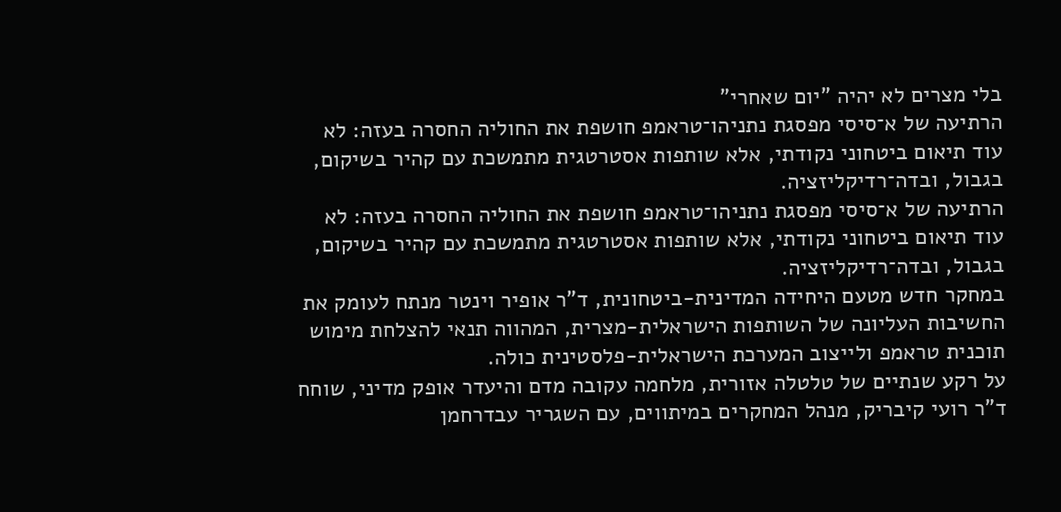בלי מצרים לא יהיה "יום שאחרי"
הרתיעה של א־סיסי מפסגת נתניהו־טראמפ חושפת את החוליה החסרה בעזה: לא עוד תיאום ביטחוני נקודתי, אלא שותפות אסטרטגית מתמשכת עם קהיר בשיקום, בגבול, ובדה־רדיקליזציה.
הרתיעה של א־סיסי מפסגת נתניהו־טראמפ חושפת את החוליה החסרה בעזה: לא עוד תיאום ביטחוני נקודתי, אלא שותפות אסטרטגית מתמשכת עם קהיר בשיקום, בגבול, ובדה־רדיקליזציה.
במחקר חדש מטעם היחידה המדינית-ביטחונית, ד"ר אופיר וינטר מנתח לעומק את החשיבות העליונה של השותפות הישראלית-מצרית, המהווה תנאי להצלחת מימוש תוכנית טראמפ ולייצוב המערכת הישראלית-פלסטינית כולה.
על רקע שנתיים של טלטלה אזורית, מלחמה עקובה מדם והיעדר אופק מדיני, שוחח ד"ר רועי קיבריק, מנהל המחקרים במיתווים, עם השגריר עבדרחמן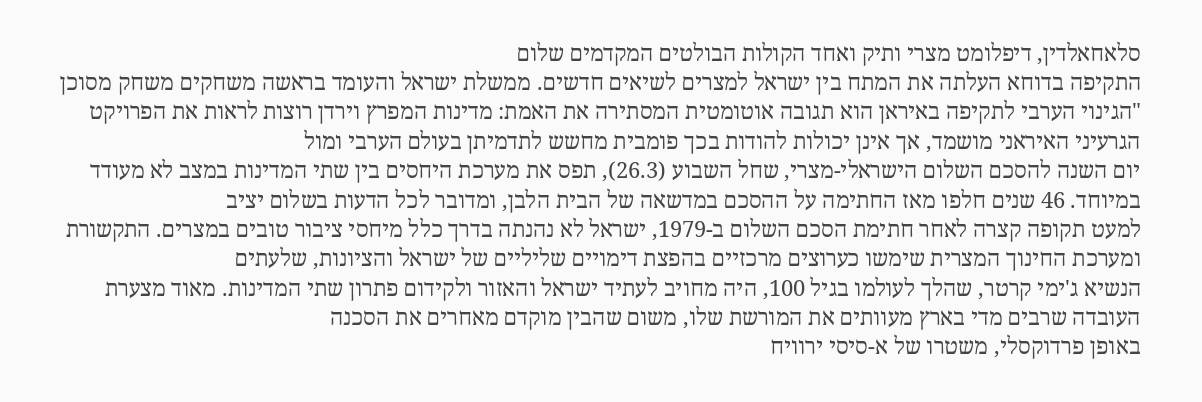סלאחאלדין, דיפלומט מצרי ותיק ואחד הקולות הבולטים המקדמים שלום
התקיפה בדוחא העלתה את המתח בין ישראל למצרים לשיאים חדשים. ממשלת ישראל והעומד בראשה משחקים משחק מסוכן
"הגינוי הערבי לתקיפה באיראן הוא תגובה אוטומטית המסתירה את האמת: מדינות המפרץ וירדן רוצות לראות את הפרויקט הגרעיני האיראני מושמד, אך אינן יכולות להודות בכך פומבית מחשש לתדמיתן בעולם הערבי ומול
יום השנה להסכם השלום הישראלי-מצרי, שחל השבוע (26.3), תפס את מערכת היחסים בין שתי המדינות במצב לא מעודד במיוחד. 46 שנים חלפו מאז החתימה על ההסכם במדשאה של הבית הלבן, ומדובר לכל הדעות בשלום יציב
למעט תקופה קצרה לאחר חתימת הסכם השלום ב-1979, ישראל לא נהנתה בדרך כלל מיחסי ציבור טובים במצרים. התקשורת ומערכת החינוך המצרית שימשו כערוצים מרכזיים בהפצת דימויים שליליים של ישראל והציונות, שלעתים
הנשיא ג'ימי קרטר, שהלך לעולמו בגיל 100, היה מחויב לעתיד ישראל והאזור ולקידום פתרון שתי המדינות. מאוד מצערת העובדה שרבים מדי בארץ מעוותים את המורשת שלו, משום שהבין מוקדם מאחרים את הסכנה
באופן פרדוקסלי, משטרו של א-סיסי ירוויח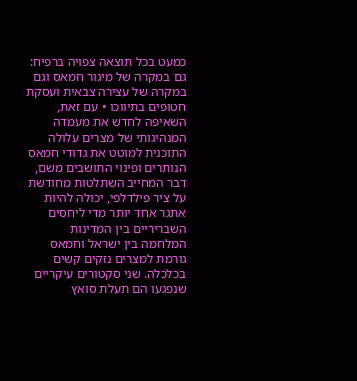כמעט בכל תוצאה צפויה ברפיח: גם במקרה של מיגור חמאס וגם במקרה של עצירה צבאית ועסקת חטופים בתיווכו • עם זאת, השאיפה לחדש את מעמדה המנהיגותי של מצרים עלולה
התוכנית למוטט את גדודי חמאס הנותרים ופינוי התושבים משם, דבר המחייב השתלטות מחודשת על ציר פילדלפי, יכולה להיות אתגר אחד יותר מדי ליחסים השבריריים בין המדינות
המלחמה בין ישראל וחמאס גורמת למצרים נזקים קשים בכלכלה. שני סקטורים עיקריים שנפגעו הם תעלת סואץ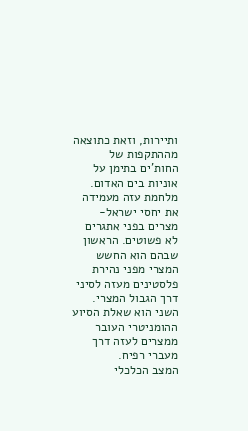ותיירות, וזאת כתוצאה מההתקפות של החות'ים בתימן על אוניות בים האדום.
מלחמת עזה מעמידה את יחסי ישראל-מצרים בפני אתגרים לא פשוטים. הראשון שבהם הוא החשש המצרי מפני נהירת פלסטינים מעזה לסיני דרך הגבול המצרי. השני הוא שאלת הסיוע ההומניטרי העובר ממצרים לעזה דרך מעברי רפיח.
המצב הכלכלי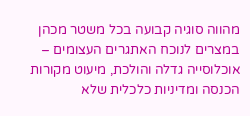מהווה סוגיה קבועה בכל משטר מכהן במצרים לנוכח האתגרים העצומים – אוכלוסייה גדלה והולכת, מיעוט מקורות הכנסה ומדיניות כלכלית שלא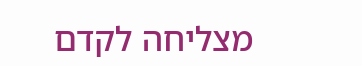מצליחה לקדם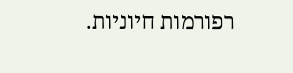רפורמות חיוניות.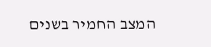המצב החמיר בשנים